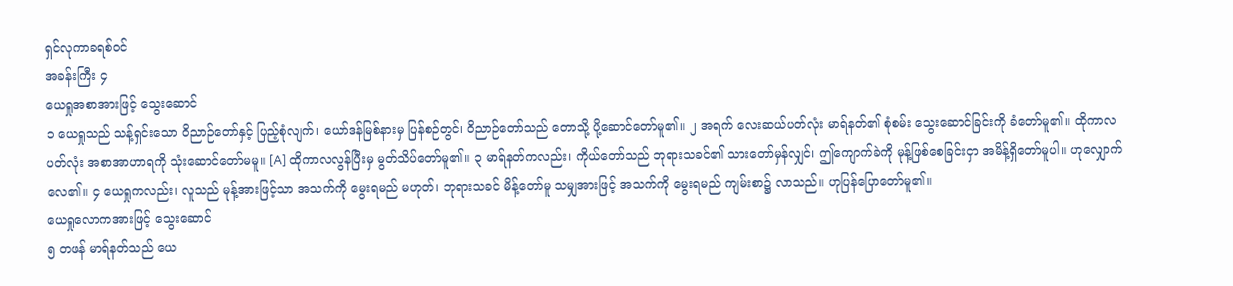ရှင်လုကာခရစ်ဝင်
အခန်းကြီး ၄
ယေရှုအစာအားဖြင့် သွေးဆောင်
၁ ယေရှုသည် သန့်ရှင်းသော ဝိညာဉ်တော်နှင့် ပြည့်စုံလျက်၊ ယော်ဒန်မြစ်နားမှ ပြန်စဉ်တွင်၊ ဝိညာဉ်တော်သည် တောသို့ ပို့ဆောင်တော်မူ၏။ ၂ အရက် လေးဆယ်ပတ်လုံး မာရ်နတ်၏ စုံစမ်း သွေးဆောင်ခြင်းကို ခံတော်မူ၏။ ထိုကာလပတ်လုံး အစာအာဟာရကို သုံးဆောင်တော်မမူ။ [A] ထိုကာလလွန်ပြီးမှ မွတ်သိပ်တော်မူ၏။ ၃ မာရ်နတ်ကလည်း၊ ကိုယ်တော်သည် ဘုရားသခင်၏ သားတော်မှန်လျှင်၊ ဤကျောက်ခဲကို မုန့်ဖြစ်စေခြင်းငှာ အမိန့်ရှိတော်မူပါ။ ဟုလျှောက်လေ၏။ ၄ ယေရှုကလည်း၊ လူသည် မုန့်အားဖြင့်သာ အသက်ကို မွေးရမည် မဟုတ်၊ ဘုရားသခင် မိန့်တော်မူ သမျှအားဖြင့် အသက်ကို မွေးရမည် ကျမ်းစာ၌ လာသည်။ ဟုပြန်ပြောတော်မူ၏။
ယေရှုလောကအားဖြင့် သွေးဆောင်
၅ တဖန် မာရ်နတ်သည် ယေ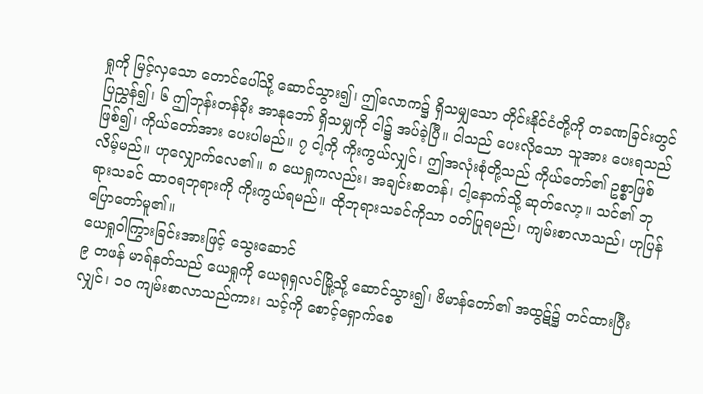ရှုကို မြင့်လှသော တောင်ပေါ်သို့ ဆောင်သွား၍၊ ဤလောက၌ ရှိသမျှသော တိုင်းနိုင်ငံတို့ကို တခဏခြင်းတွင် ပြညွှန်၍၊ ၆ ဤဘုန်းတန်ခိုး အာနုဘော် ရှိသမျှကို ငါ၌ အပ်ခဲ့ပြီ။ ငါသည် ပေးလိုသော သူအား ပေးရသည် ဖြစ်၍၊ ကိုယ်တော်အား ပေးပါမည်။ ၇ ငါ့ကို ကိုးကွယ်လျှင်၊ ဤအလုံးစုံတို့သည် ကိုယ်တော်၏ ဥစ္စာဖြစ်လိမ့်မည်။ ဟုလျှောက်လေ၏။ ၈ ယေရှုကလည်း၊ အချင်းစာတန်၊ ငါ့နောက်သို့ ဆုတ်လော့။ သင်၏ ဘုရားသခင် ထာဝရဘုရားကို ကိုးကွယ်ရမည်။ ထိုဘုရားသခင်ကိုသာ ဝတ်ပြုရမည်၊ ကျမ်းစာလာသည်၊ ဟုပြန်ပြောတော်မူ၏။
ယေရှုဝါကြွားခြင်းအားဖြင့် သွေးဆောင်
၉ တဖန် မာရ်နတ်သည် ယေရှုကို ယေရုရှလင်မြို့သို့ ဆောင်သွား၍၊ ဗိမာန်တော်၏ အထွဋ်၌ တင်ထားပြီးလျှင်၊ ၁၀ ကျမ်းစာလာသည်ကား၊ သင့်ကို စောင့်ရှောက်စေ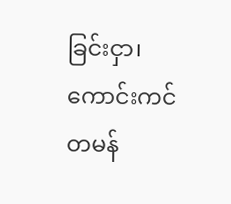ခြင်းငှာ၊ ကောင်းကင်တမန်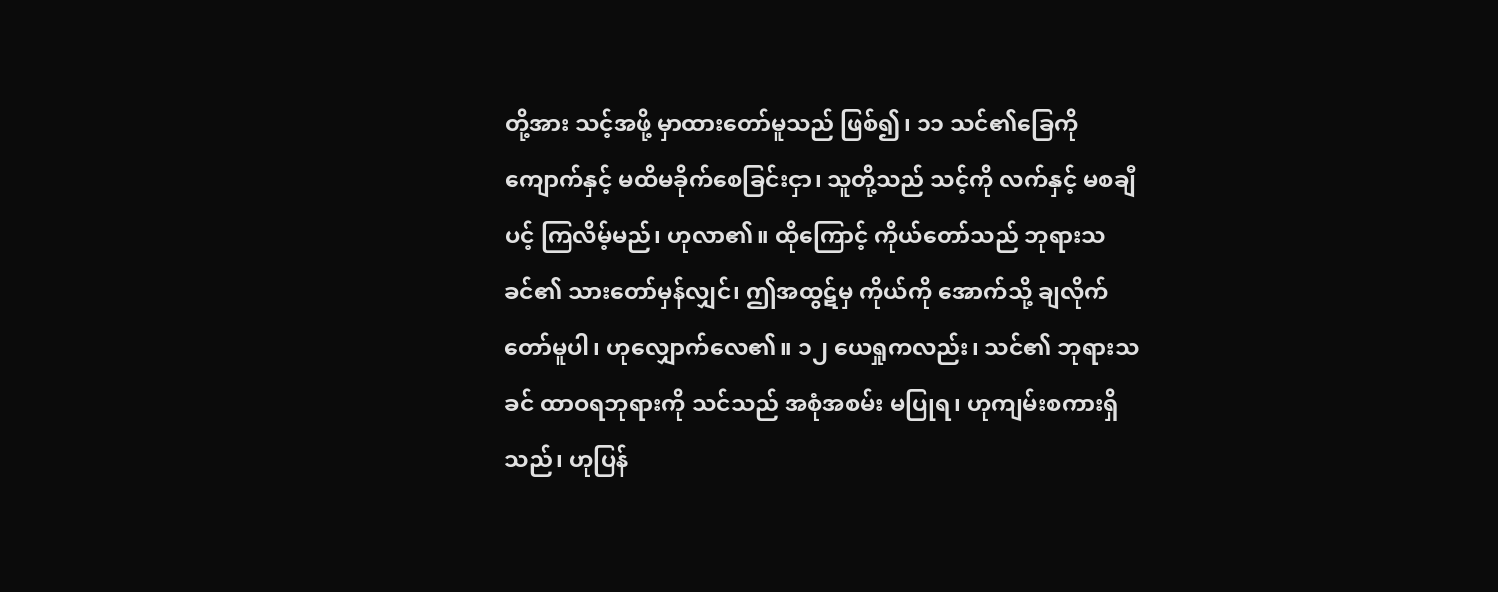တို့အား သင့်အဖို့ မှာထားတော်မူသည် ဖြစ်၍၊ ၁၁ သင်၏ခြေကို ကျောက်နှင့် မထိမခိုက်စေခြင်းငှာ၊ သူတို့သည် သင့်ကို လက်နှင့် မစချီပင့် ကြလိမ့်မည်၊ ဟုလာ၏။ ထိုကြောင့် ကိုယ်တော်သည် ဘုရားသခင်၏ သားတော်မှန်လျှင်၊ ဤအထွဋ်မှ ကိုယ်ကို အောက်သို့ ချလိုက်တော်မူပါ၊ ဟုလျှောက်လေ၏။ ၁၂ ယေရှုကလည်း၊ သင်၏ ဘုရားသခင် ထာဝရဘုရားကို သင်သည် အစုံအစမ်း မပြုရ၊ ဟုကျမ်းစကားရှိသည်၊ ဟုပြန်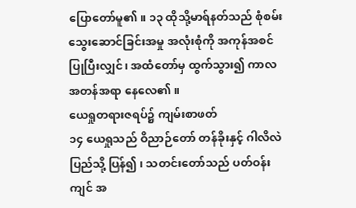ပြောတော်မူ၏။ ၁၃ ထိုသို့မာရ်နတ်သည် စုံစမ်း သွေးဆောင်ခြင်းအမှု အလုံးစုံကို အကုန်အစင် ပြုပြီးလျှင်၊ အထံတော်မှ ထွက်သွား၍ ကာလအတန်အရာ နေလေ၏။
ယေရှုတရားဇရပ်၌ ကျမ်းစာဖတ်
၁၄ ယေရှုသည် ဝိညာဉ်တော် တန်ခိုးနှင့် ဂါလိလဲပြည်သို့ ပြန်၍၊ သတင်းတော်သည် ပတ်ဝန်းကျင် အ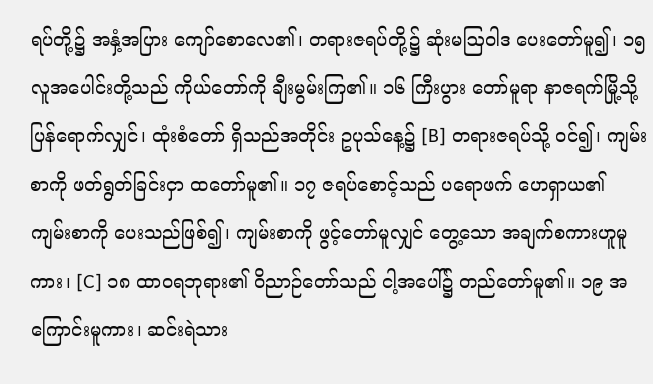ရပ်တို့၌ အနှံ့အပြား ကျော်စောလေ၏၊ တရားဇရပ်တို့၌ ဆုံးမဩဝါဒ ပေးတော်မူ၍၊ ၁၅ လူအပေါင်းတို့သည် ကိုယ်တော်ကို ချီးမွမ်းကြ၏။ ၁၆ ကြီးပွား တော်မူရာ နာဇရက်မြို့သို့ ပြန်ရောက်လျှင်၊ ထုံးစံတော် ရှိသည်အတိုင်း ဥပုသ်နေ့၌ [B] တရားဇရပ်သို့ ဝင်၍၊ ကျမ်းစာကို ဖတ်ရွတ်ခြင်းငှာ ထတော်မူ၏။ ၁၇ ဇရပ်စောင့်သည် ပရောဖက် ဟေရှာယ၏ ကျမ်းစာကို ပေးသည်ဖြစ်၍၊ ကျမ်းစာကို ဖွင့်တော်မူလျှင် တွေ့သော အချက်စကားဟူမူကား၊ [C] ၁၈ ထာဝရဘုရား၏ ဝိညာဉ်တော်သည် ငါ့အပေါ်၌ တည်တော်မူ၏။ ၁၉ အကြောင်းမူကား၊ ဆင်းရဲသား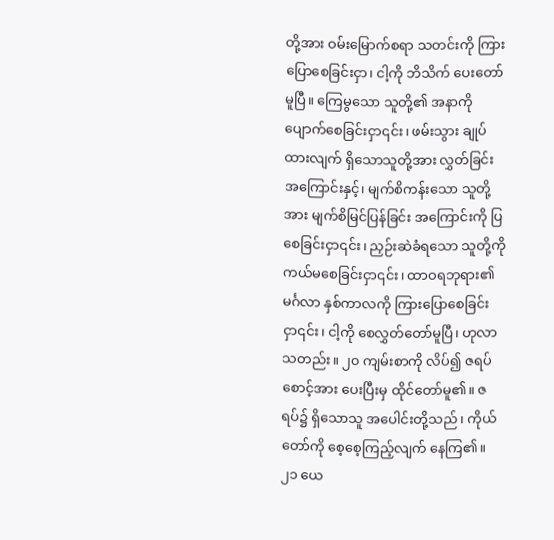တို့အား ဝမ်းမြောက်စရာ သတင်းကို ကြားပြောစေခြင်းငှာ၊ ငါ့ကို ဘိသိက် ပေးတော်မူပြီ။ ကြေမွသော သူတို့၏ အနာကို ပျောက်စေခြင်းငှာ၎င်း၊ ဖမ်းသွား ချုပ်ထားလျက် ရှိသောသူတို့အား လွှတ်ခြင်း အကြောင်းနှင့်၊ မျက်စိကန်းသော သူတို့အား မျက်စိမြင်ပြန်ခြင်း အကြောင်းကို ပြစေခြင်းငှာ၎င်း၊ ညှဉ်းဆဲခံရသော သူတို့ကို ကယ်မစေခြင်းငှာ၎င်း၊ ထာဝရဘုရား၏ မင်္ဂလာ နှစ်ကာလကို ကြားပြောစေခြင်းငှာ၎င်း၊ ငါ့ကို စေလွှတ်တော်မူပြီ၊ ဟုလာသတည်း။ ၂၀ ကျမ်းစာကို လိပ်၍ ဇရပ်စောင့်အား ပေးပြီးမှ ထိုင်တော်မူ၏။ ဇရပ်၌ ရှိသောသူ အပေါင်းတို့သည်၊ ကိုယ်တော်ကို စေ့စေ့ကြည့်လျက် နေကြ၏။ ၂၁ ယေ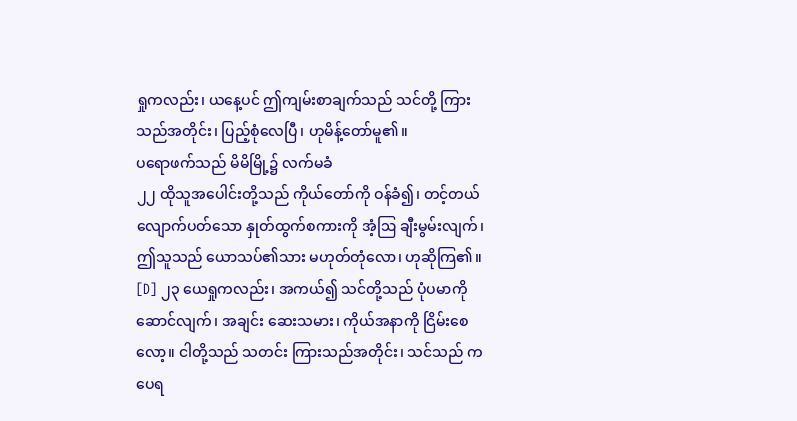ရှုကလည်း၊ ယနေ့ပင် ဤကျမ်းစာချက်သည် သင်တို့ ကြားသည်အတိုင်း၊ ပြည့်စုံလေပြီ၊ ဟုမိန့်တော်မူ၏။
ပရောဖက်သည် မိမိမြို့၌ လက်မခံ
၂၂ ထိုသူအပေါင်းတို့သည် ကိုယ်တော်ကို ဝန်ခံ၍၊ တင့်တယ် လျောက်ပတ်သော နှုတ်ထွက်စကားကို အံ့ဩ ချီးမွမ်းလျက်၊ ဤသူသည် ယောသပ်၏သား မဟုတ်တုံလော၊ ဟုဆိုကြ၏။ [D] ၂၃ ယေရှုကလည်း၊ အကယ်၍ သင်တို့သည် ပုံပမာကိုဆောင်လျက်၊ အချင်း ဆေးသမား၊ ကိုယ်အနာကို ငြိမ်းစေလော့။ ငါတို့သည် သတင်း ကြားသည်အတိုင်း၊ သင်သည် ကပေရ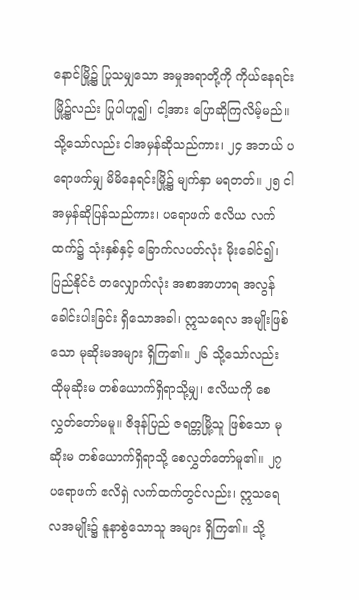နောင်မြို့၌ ပြုသမျှသော အမှုအရာတို့ကို ကိုယ်နေရင်း မြို့၌လည်း ပြုပါဟူ၍၊ ငါ့အား ပြောဆိုကြလိမ့်မည်။ သို့သော်လည်း ငါအမှန်ဆိုသည်ကား၊ ၂၄ အဘယ် ပရောဖက်မျှ မိမိနေရင်းမြို့၌ မျက်နှာ မရတတ်။ ၂၅ ငါအမှန်ဆိုပြန်သည်ကား၊ ပရောဖက် ဧလိယ လက်ထက်၌ သုံးနှစ်နှင့် ခြောက်လပတ်လုံး မိုးခေါင်၍၊ ပြည်နိုင်ငံ တလျှောက်လုံး အစာအာဟာရ အလွန် ခေါင်းပါးခြင်း ရှိသောအခါ၊ ဣသရေလ အမျိုးဖြစ်သော မုဆိုးမအများ ရှိကြ၏။ ၂၆ သို့သော်လည်း ထိုမုဆိုးမ တစ်ယောက်ရှိရာသို့မျှ၊ ဧလိယကို စေလွှတ်တော်မမူ။ ဇိဒုန်ပြည် ဇရတ္တမြို့သူ ဖြစ်သော မုဆိုးမ တစ်ယောက်ရှိရာသို့ စေလွှတ်တော်မူ၏။ ၂၇ ပရောဖက် ဧလိရှဲ လက်ထက်တွင်လည်း၊ ဣသရေလအမျိုး၌ နူနာစွဲသောသူ အများ ရှိကြ၏။ သို့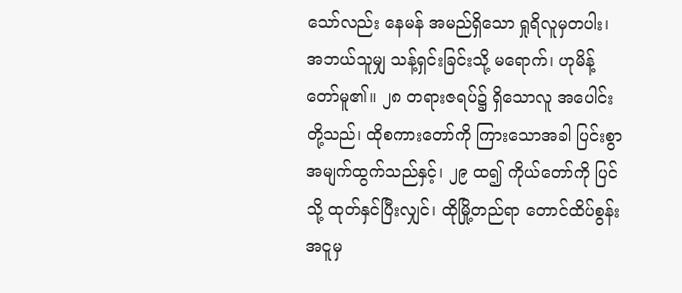သော်လည်း နေမန် အမည်ရှိသော ရှုရိလူမှတပါး၊ အဘယ်သူမျှ သန့်ရှင်းခြင်းသို့ မရောက်၊ ဟုမိန့်တော်မူ၏။ ၂၈ တရားဇရပ်၌ ရှိသောလူ အပေါင်းတို့သည်၊ ထိုစကားတော်ကို ကြားသောအခါ ပြင်းစွာ အမျက်ထွက်သည်နှင့်၊ ၂၉ ထ၍ ကိုယ်တော်ကို ပြင်သို့ ထုတ်နှင်ပြီးလျှင်၊ ထိုမြို့တည်ရာ တောင်ထိပ်စွန်း အငူမှ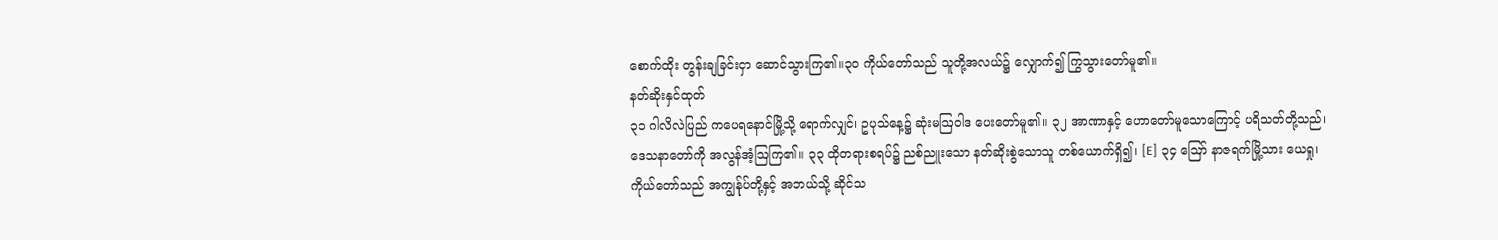စောက်ထိုး တွန်းချခြင်းငှာ ဆောင်သွားကြ၏။၃၀ ကိုယ်တော်သည် သူတို့အလယ်၌ လျှောက်၍ ကြွသွားတော်မူ၏။
နတ်ဆိုးနှင်ထုတ်
၃၁ ဂါလိလဲပြည် ကပေရနောင်မြို့သို့ ရောက်လျှင်၊ ဥပုသ်နေ့၌ ဆုံးမဩဝါဒ ပေးတော်မူ၏။ ၃၂ အာဏာနှင့် ဟောတော်မူသောကြောင့် ပရိသတ်တို့သည်၊ ဒေသနာတော်ကို အလွန်အံ့ဩကြ၏။ ၃၃ ထိုတရားစရပ်၌ ညစ်ညူးသော နတ်ဆိုးစွဲသောသူ တစ်ယောက်ရှိ၍၊ [E] ၃၄ ဪ နာဇရက်မြို့သား ယေရှု၊ ကိုယ်တော်သည် အကျွန်ုပ်တို့နှင့် အဘယ်သို့ ဆိုင်သ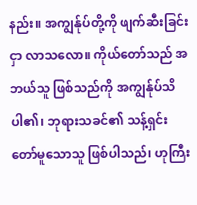နည်း။ အကျွန်ုပ်တို့ကို ဖျက်ဆီးခြင်းငှာ လာသလော။ ကိုယ်တော်သည် အဘယ်သူ ဖြစ်သည်ကို အကျွန်ုပ်သိပါ၏၊ ဘုရားသခင်၏ သန့်ရှင်းတော်မူသောသူ ဖြစ်ပါသည်၊ ဟုကြီး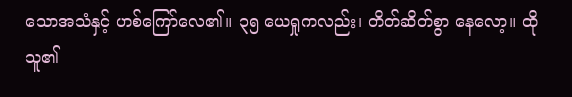သောအသံနှင့် ဟစ်ကြော်လေ၏။ ၃၅ ယေရှုကလည်း၊ တိတ်ဆိတ်စွာ နေလော့။ ထိုသူ၏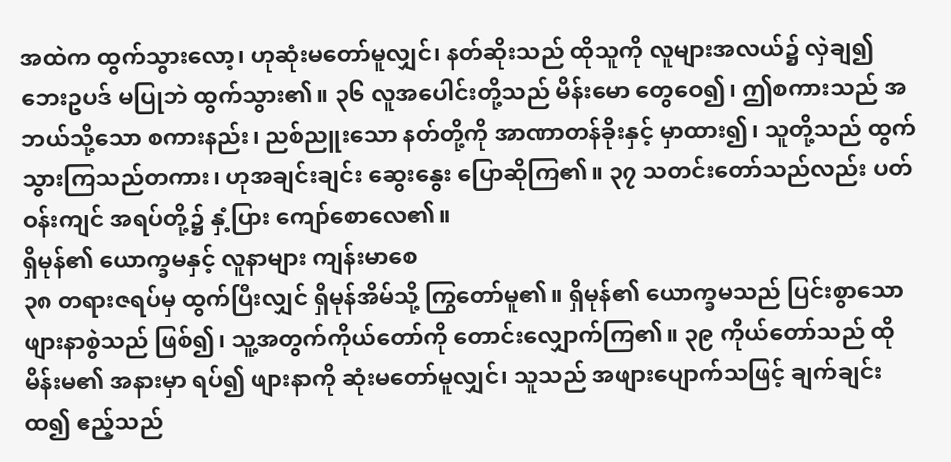အထဲက ထွက်သွားလော့၊ ဟုဆုံးမတော်မူလျှင်၊ နတ်ဆိုးသည် ထိုသူကို လူများအလယ်၌ လှဲချ၍ ဘေးဥပဒ် မပြုဘဲ ထွက်သွား၏။ ၃၆ လူအပေါင်းတို့သည် မိန်းမော တွေဝေ၍၊ ဤစကားသည် အဘယ်သို့သော စကားနည်း၊ ညစ်ညူးသော နတ်တို့ကို အာဏာတန်ခိုးနှင့် မှာထား၍၊ သူတို့သည် ထွက်သွားကြသည်တကား၊ ဟုအချင်းချင်း ဆွေးနွေး ပြောဆိုကြ၏။ ၃၇ သတင်းတော်သည်လည်း ပတ်ဝန်းကျင် အရပ်တို့၌ နှံ့ပြား ကျော်စောလေ၏။
ရှိမုန်၏ ယောက္ခမနှင့် လူနာများ ကျန်းမာစေ
၃၈ တရားဇရပ်မှ ထွက်ပြီးလျှင် ရှိမုန်အိမ်သို့ ကြွတော်မူ၏။ ရှိမုန်၏ ယောက္ခမသည် ပြင်းစွာသော ဖျားနာစွဲသည် ဖြစ်၍၊ သူ့အတွက်ကိုယ်တော်ကို တောင်းလျှောက်ကြ၏။ ၃၉ ကိုယ်တော်သည် ထိုမိန်းမ၏ အနားမှာ ရပ်၍ ဖျားနာကို ဆုံးမတော်မူလျှင်၊ သူသည် အဖျားပျောက်သဖြင့် ချက်ချင်းထ၍ ဧည့်သည်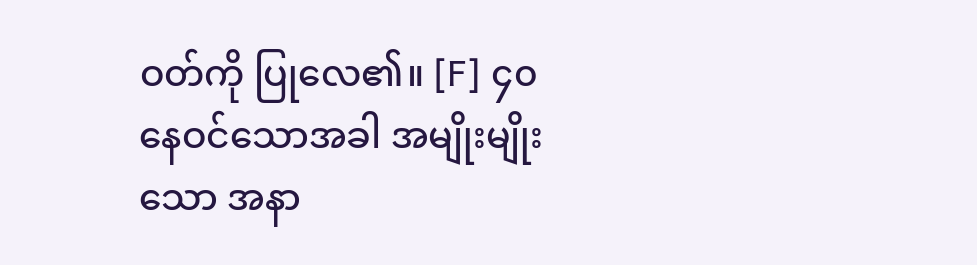ဝတ်ကို ပြုလေ၏။ [F] ၄၀ နေဝင်သောအခါ အမျိုးမျိုးသော အနာ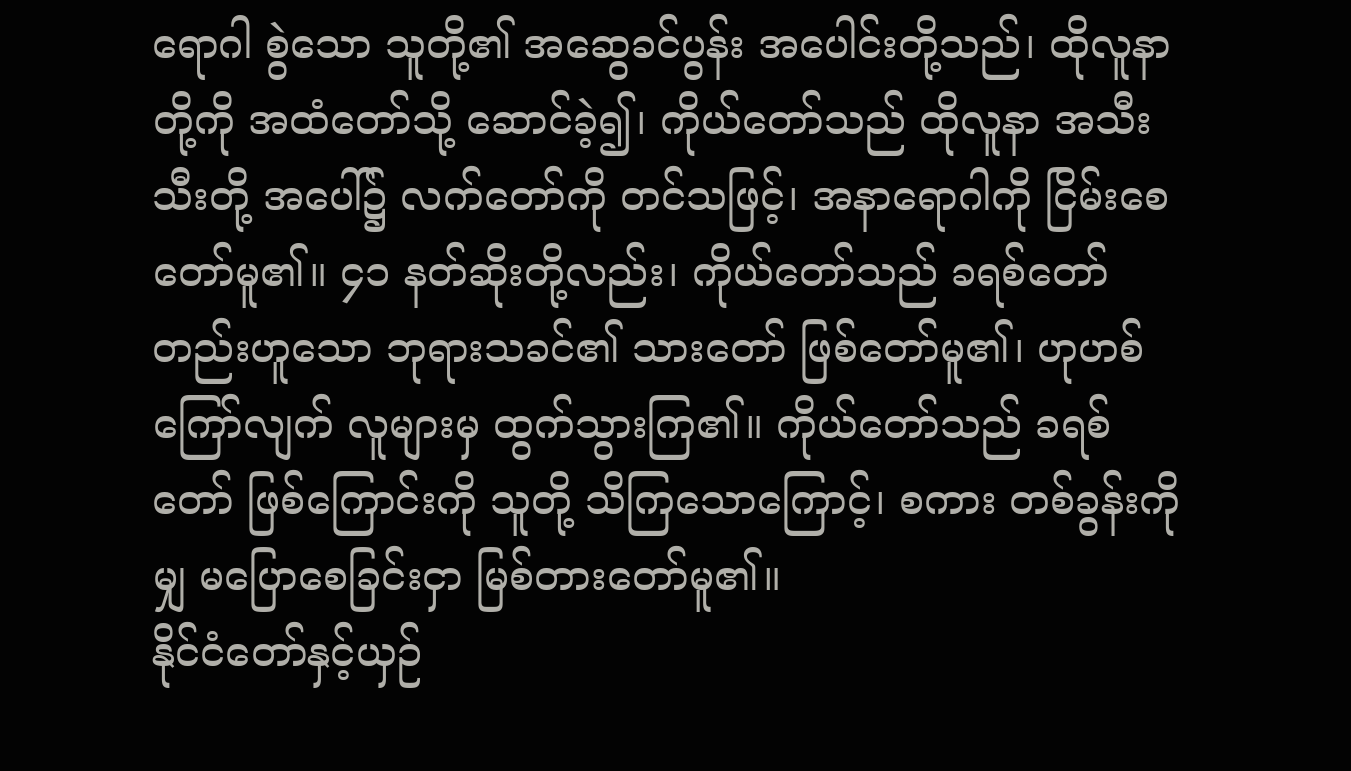ရောဂါ စွဲသော သူတို့၏ အဆွေခင်ပွန်း အပေါင်းတို့သည်၊ ထိုလူနာတို့ကို အထံတော်သို့ ဆောင်ခဲ့၍၊ ကိုယ်တော်သည် ထိုလူနာ အသီးသီးတို့ အပေါ်၌ လက်တော်ကို တင်သဖြင့်၊ အနာရောဂါကို ငြိမ်းစေတော်မူ၏။ ၄၁ နတ်ဆိုးတို့လည်း၊ ကိုယ်တော်သည် ခရစ်တော်တည်းဟူသော ဘုရားသခင်၏ သားတော် ဖြစ်တော်မူ၏၊ ဟုဟစ်ကြော်လျက် လူများမှ ထွက်သွားကြ၏။ ကိုယ်တော်သည် ခရစ်တော် ဖြစ်ကြောင်းကို သူတို့ သိကြသောကြောင့်၊ စကား တစ်ခွန်းကိုမျှ မပြောစေခြင်းငှာ မြစ်တားတော်မူ၏။
နိုင်ငံတော်နှင့်ယှဉ်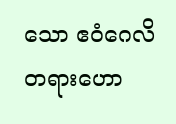သော ဧဝံဂေလိတရားဟော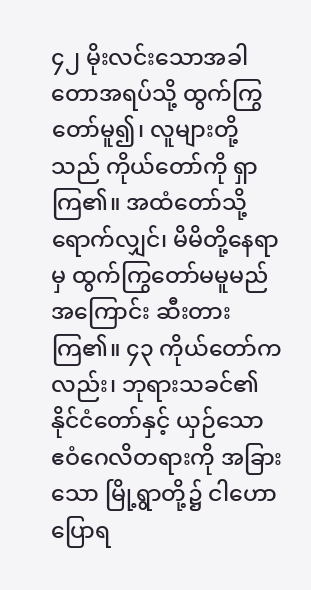၄၂ မိုးလင်းသောအခါ တောအရပ်သို့ ထွက်ကြွတော်မူ၍၊ လူများတို့သည် ကိုယ်တော်ကို ရှာကြ၏။ အထံတော်သို့ ရောက်လျှင်၊ မိမိတို့နေရာမှ ထွက်ကြွတော်မမူမည် အကြောင်း ဆီးတားကြ၏။ ၄၃ ကိုယ်တော်ကလည်း၊ ဘုရားသခင်၏ နိုင်ငံတော်နှင့် ယှဉ်သော ဧဝံဂေလိတရားကို အခြားသော မြို့ရွာတို့၌ ငါဟောပြောရ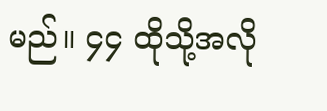မည်။ ၄၄ ထိုသို့အလို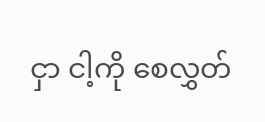ငှာ ငါ့ကို စေလွှတ်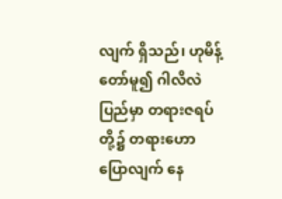လျက် ရှိသည်၊ ဟုမိန့်တော်မူ၍ ဂါလိလဲပြည်မှာ တရားဇရပ်တို့၌ တရားဟောပြောလျက် နေ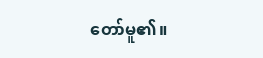တော်မူ၏။